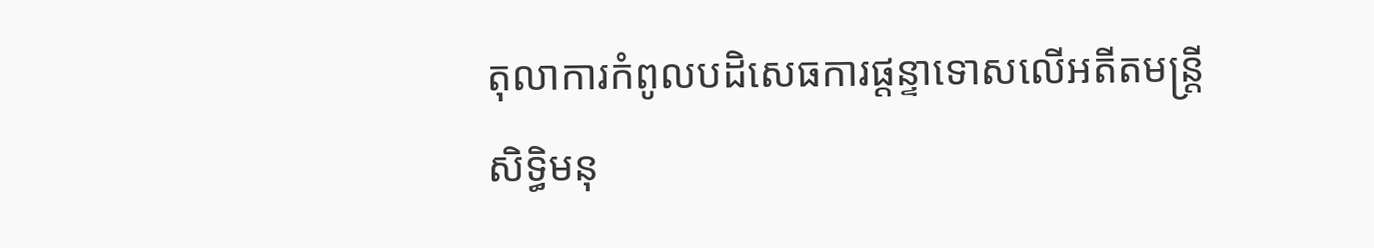តុលាការកំពូលបដិសេធការផ្ដន្ទាទោសលើអតីតមន្ត្រីសិទ្ធិមនុ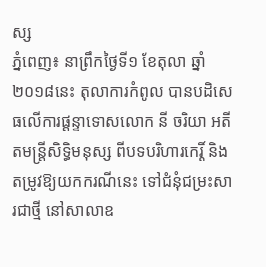ស្ស
ភ្នំពេញ៖ នាព្រឹកថ្ងៃទី១ ខែតុលា ឆ្នាំ២០១៨នេះ តុលាការកំពូល បានបដិសេធលើការផ្ដន្ទាទោសលោក នី ចរិយា អតីតមន្រ្តីសិទ្ធិមនុស្ស ពីបទបរិហារកេរ្តិ៍ និងតម្រូវឱ្យយកករណីនេះ ទៅជំនុំជម្រះសារជាថ្មី នៅសាលាឧ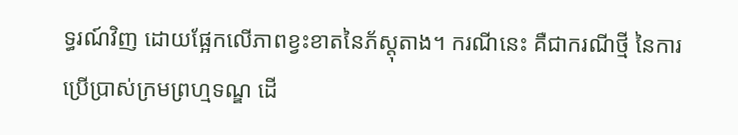ទ្ធរណ៍វិញ ដោយផ្អែកលើភាពខ្វះខាតនៃភ័ស្តុតាង។ ករណីនេះ គឺជាករណីថ្មី នៃការប្រើប្រាស់ក្រមព្រហ្មទណ្ឌ ដើ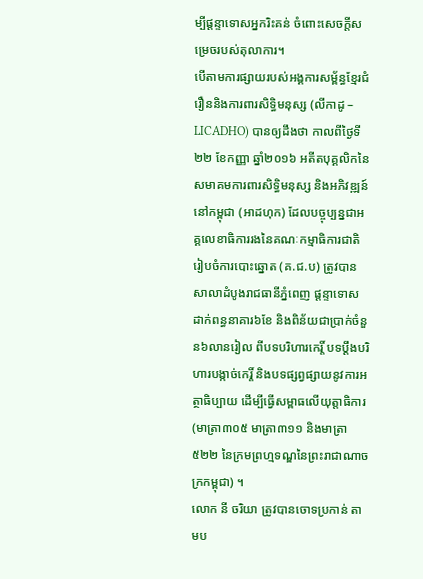ម្បីផ្ដន្ទាទោសអ្នករិះគន់ ចំពោះសេចក្ដីសម្រេចរបស់តុលាការ។
បើតាមការផ្សាយរបស់អង្គការសម្ព័ន្ធខ្មែរជំរឿននិងការពារសិទ្ធិមនុស្ស (លីកាដូ – LICADHO) បានឲ្យដឹងថា កាលពីថ្ងៃទី២២ ខែកញ្ញា ឆ្នាំ២០១៦ អតីតបុគ្គលិកនៃសមាគមការពារសិទ្ធិមនុស្ស និងអភិវឌ្ឍន៍នៅកម្ពុជា (អាដហុក) ដែលបច្ចុប្បន្នជាអគ្គលេខាធិការរងនៃគណៈកម្មាធិការជាតិរៀបចំការបោះឆ្នោត (គ.ជ.ប) ត្រូវបាន សាលាដំបូងរាជធានីភ្នំពេញ ផ្ដន្ទាទោសដាក់ពន្ធនាគារ៦ខែ និងពិន័យជាប្រាក់ចំនួន៦លានរៀល ពីបទបរិហារកេរ្តិ៍ បទប្ដឹងបរិហារបង្កាច់កេរ្តិ៍ និងបទផ្សព្វផ្សាយនូវការអត្ថាធិប្បាយ ដើម្បីធ្វើសម្ពាធលើយុត្តាធិការ (មាត្រា៣០៥ មាត្រា៣១១ និងមាត្រា៥២២ នៃក្រមព្រហ្មទណ្ឌនៃព្រះរាជាណាចក្រកម្ពុជា) ។
លោក នី ចរិយា ត្រូវបានចោទប្រកាន់ តាមប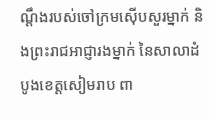ណ្ដឹងរបស់ចៅក្រមស៊ើបសួរម្នាក់ និងព្រះរាជអាជ្ញារងម្នាក់ នៃសាលាដំបូងខេត្តសៀមរាប ពា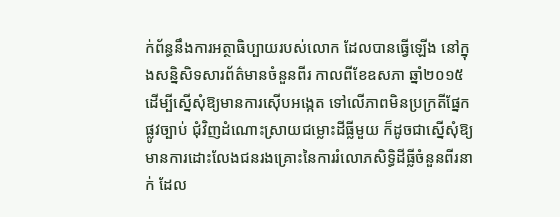ក់ព័ន្ធនឹងការអត្ថាធិប្បាយរបស់លោក ដែលបានធ្វើឡើង នៅក្នុងសន្និសិទសារព័ត៌មានចំនួនពីរ កាលពីខែឧសភា ឆ្នាំ២០១៥ ដើម្បីស្នើសុំឱ្យមានការស៊ើបអង្កេត ទៅលើភាពមិនប្រក្រតីផ្នែកផ្លូវច្បាប់ ជុំវិញដំណោះស្រាយជម្លោះដីធ្លីមួយ ក៏ដូចជាស្នើសុំឱ្យមានការដោះលែងជនរងគ្រោះនៃការរំលោភសិទ្ធិដីធ្លីចំនួនពីរនាក់ ដែល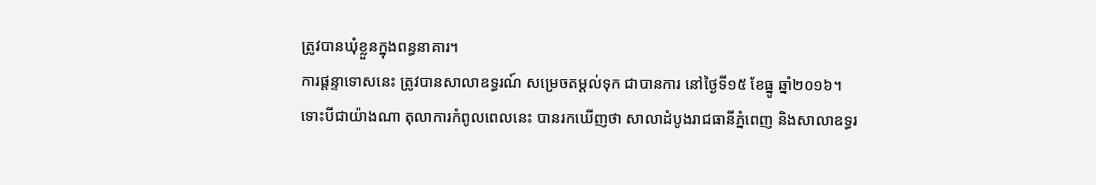ត្រូវបានឃុំខ្លួនក្នុងពន្ធនាគារ។
ការផ្ដន្ទាទោសនេះ ត្រូវបានសាលាឧទ្ធរណ៍ សម្រេចតម្ដល់ទុក ជាបានការ នៅថ្ងៃទី១៥ ខែធ្នូ ឆ្នាំ២០១៦។
ទោះបីជាយ៉ាងណា តុលាការកំពូលពេលនេះ បានរកឃើញថា សាលាដំបូងរាជធានីភ្នំពេញ និងសាលាឧទ្ធរ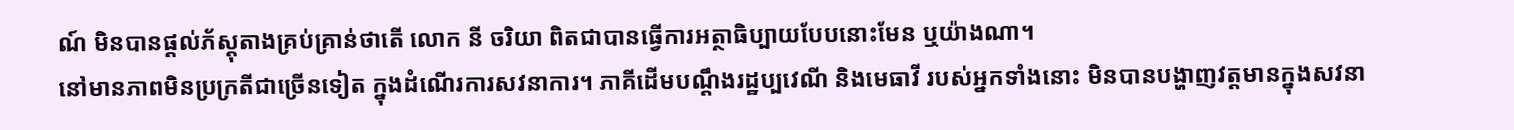ណ៍ មិនបានផ្ដល់ភ័ស្តុតាងគ្រប់គ្រាន់ថាតើ លោក នី ចរិយា ពិតជាបានធ្វើការអត្ថាធិប្បាយបែបនោះមែន ឬយ៉ាងណា។
នៅមានភាពមិនប្រក្រតីជាច្រើនទៀត ក្នុងដំណើរការសវនាការ។ ភាគីដើមបណ្ដឹងរដ្ឋប្បវេណី និងមេធាវី របស់អ្នកទាំងនោះ មិនបានបង្ហាញវត្តមានក្នុងសវនា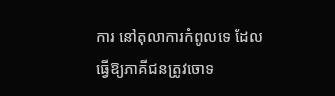ការ នៅតុលាការកំពូលទេ ដែលធ្វើឱ្យភាគីជនត្រូវចោទ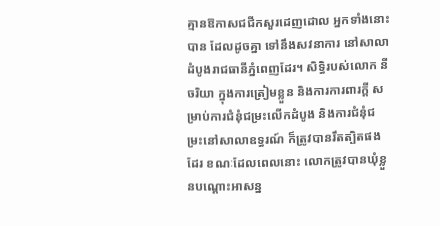គ្មានឱកាសជជីកសួរដេញដោល អ្នកទាំងនោះបាន ដែលដូចគ្នា ទៅនឹងសវនាការ នៅសាលាដំបូងរាជធានីភ្នំពេញដែរ។ សិទ្ធិរបស់លោក នី ចរិយា ក្នុងការត្រៀមខ្លួន និងការការពារក្ដី សម្រាប់ការជំនុំជម្រះលើកដំបូង និងការជំនុំជម្រះនៅសាលាឧទ្ធរណ៍ ក៏ត្រូវបានរឹតត្បិតផងដែរ ខណៈដែលពេលនោះ លោកត្រូវបានឃុំខ្លួនបណ្ដោះអាសន្ន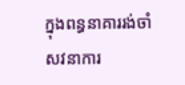ក្នុងពន្ធនាគាររង់ចាំសវនាការ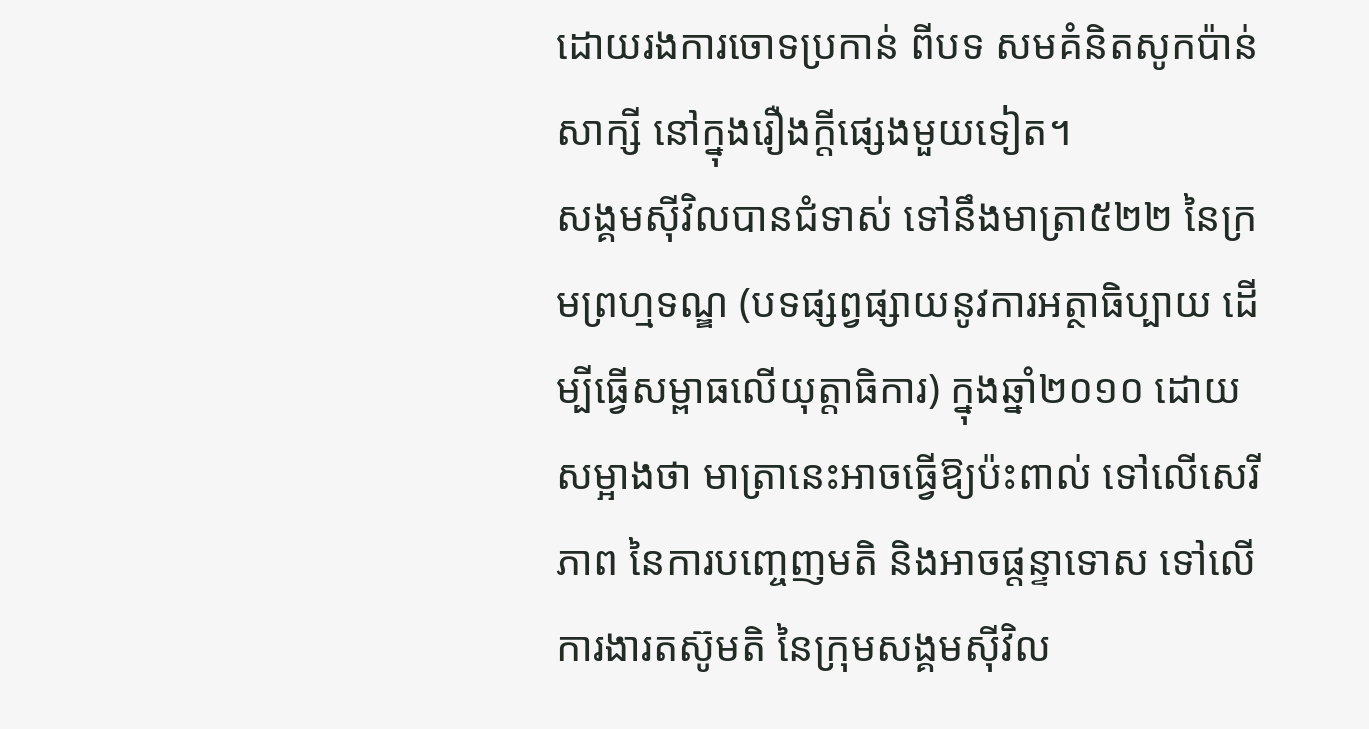ដោយរងការចោទប្រកាន់ ពីបទ សមគំនិតសូកប៉ាន់សាក្សី នៅក្នុងរឿងក្ដីផ្សេងមួយទៀត។
សង្គមស៊ីវិលបានជំទាស់ ទៅនឹងមាត្រា៥២២ នៃក្រមព្រហ្មទណ្ឌ (បទផ្សព្វផ្សាយនូវការអត្ថាធិប្បាយ ដើម្បីធ្វើសម្ពាធលើយុត្តាធិការ) ក្នុងឆ្នាំ២០១០ ដោយសម្អាងថា មាត្រានេះអាចធ្វើឱ្យប៉ះពាល់ ទៅលើសេរីភាព នៃការបញ្ចេញមតិ និងអាចផ្ដន្ទាទោស ទៅលើការងារតស៊ូមតិ នៃក្រុមសង្គមស៊ីវិល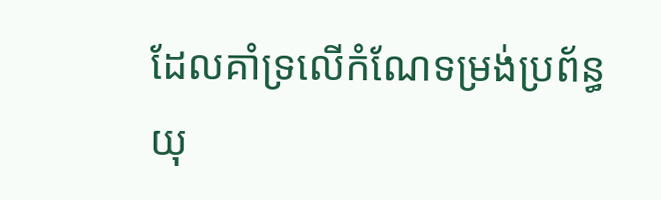ដែលគាំទ្រលើកំណែទម្រង់ប្រព័ន្ធយុ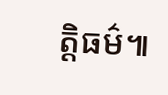ត្តិធម៌៕